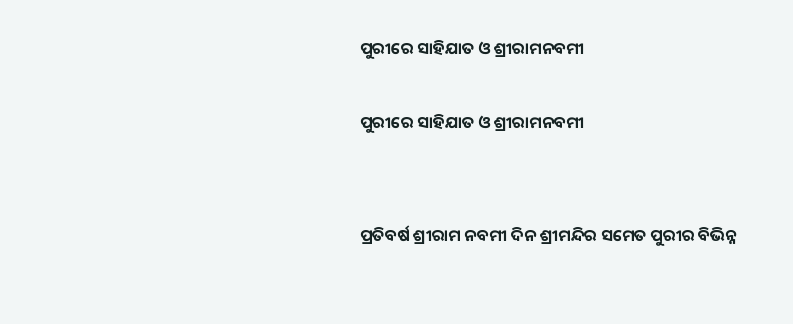ପୁରୀରେ ସାହିଯାତ ଓ ଶ୍ରୀରାମନବମୀ

ପୁରୀରେ ସାହିଯାତ ଓ ଶ୍ରୀରାମନବମୀ


ପ୍ରତିବର୍ଷ ଶ୍ରୀରାମ ନବମୀ ଦିନ ଶ୍ରୀମନ୍ଦିର ସମେତ ପୁରୀର ବିଭିନ୍ନ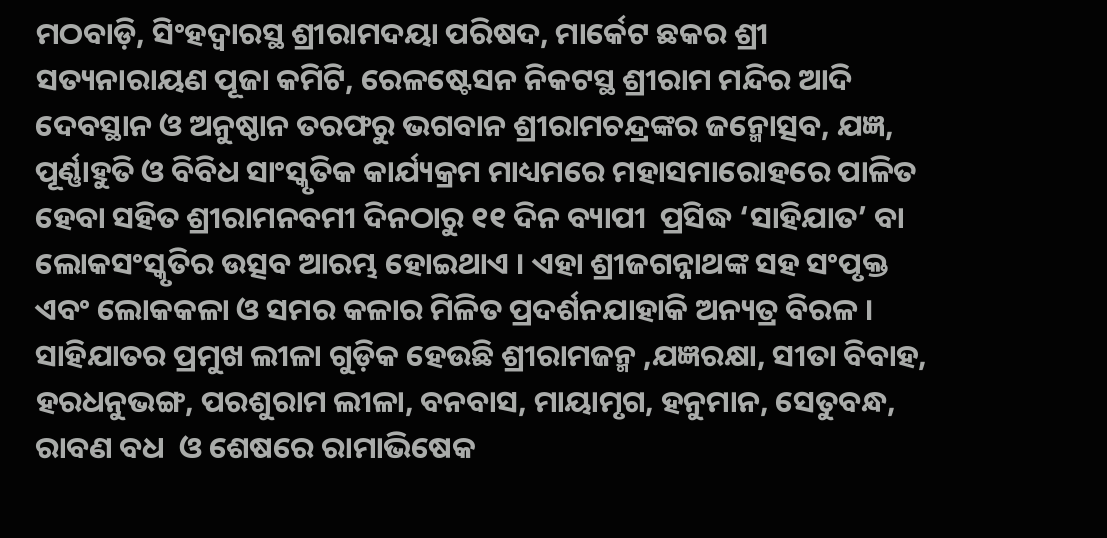ମଠବାଡ଼ି, ସିଂହଦ୍ୱାରସ୍ଥ ଶ୍ରୀରାମଦୟା ପରିଷଦ, ମାର୍କେଟ ଛକର ଶ୍ରୀ ସତ୍ୟନାରାୟଣ ପୂଜା କମିଟି, ରେଳଷ୍ଟେସନ ନିକଟସ୍ଥ ଶ୍ରୀରାମ ମନ୍ଦିର ଆଦି ଦେବସ୍ଥାନ ଓ ଅନୁଷ୍ଠାନ ତରଫରୁ ଭଗବାନ ଶ୍ରୀରାମଚନ୍ଦ୍ରଙ୍କର ଜନ୍ମୋତ୍ସବ, ଯଜ୍ଞ, ପୂର୍ଣ୍ଣାହୁତି ଓ ବିବିଧ ସାଂସ୍କୃତିକ କାର୍ଯ୍ୟକ୍ରମ ମାଧ୍ୟମରେ ମହାସମାରୋହରେ ପାଳିତ ହେବା ସହିତ ଶ୍ରୀରାମନବମୀ ଦିନଠାରୁ ୧୧ ଦିନ ବ୍ୟାପୀ  ପ୍ରସିଦ୍ଧ ‘ସାହିଯାତ’ ବା ଲୋକସଂସ୍କୃତିର ଉତ୍ସବ ଆରମ୍ଭ ହୋଇଥାଏ । ଏହା ଶ୍ରୀଜଗନ୍ନାଥଙ୍କ ସହ ସଂପୃକ୍ତ  ଏବଂ ଲୋକକଳା ଓ ସମର କଳାର ମିଳିତ ପ୍ରଦର୍ଶନଯାହାକି ଅନ୍ୟତ୍ର ବିରଳ ।
ସାହିଯାତର ପ୍ରମୁଖ ଲୀଳା ଗୁଡ଼ିକ ହେଉଛି ଶ୍ରୀରାମଜନ୍ମ ,ଯଜ୍ଞରକ୍ଷା, ସୀତା ବିବାହ, ହରଧନୁଭଙ୍ଗ, ପରଶୁରାମ ଲୀଳା, ବନବାସ, ମାୟାମୃଗ, ହନୁମାନ, ସେତୁବନ୍ଧ, ରାବଣ ବଧ  ଓ ଶେଷରେ ରାମାଭିଷେକ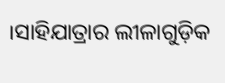।ସାହିଯାତ୍ରାର ଲୀଳାଗୁଡ଼ିକ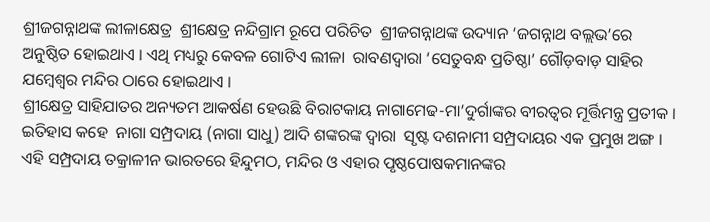ଶ୍ରୀଜଗନ୍ନାଥଙ୍କ ଲୀଳାକ୍ଷେତ୍ର  ଶ୍ରୀକ୍ଷେତ୍ର ନନ୍ଦିଗ୍ରାମ ରୂପେ ପରିଚିତ  ଶ୍ରୀଜଗନ୍ନାଥଙ୍କ ଉଦ୍ୟାନ ‘ଜଗନ୍ନାଥ ବଲ୍ଲଭ’ରେ ଅନୁଷ୍ଠିତ ହୋଇଥାଏ । ଏଥି ମଧ୍ୟରୁ କେବଳ ଗୋଟିଏ ଲୀଳା  ରାବଣଦ୍ୱାରା ‘ସେତୁବନ୍ଧ ପ୍ରତିଷ୍ଠା’ ଗୌଡ଼ବାଡ଼ ସାହିର  ଯମ୍ବେଶ୍ୱର ମନ୍ଦିର ଠାରେ ହୋଇଥାଏ ।
ଶ୍ରୀକ୍ଷେତ୍ର ସାହିଯାତର ଅନ୍ୟତମ ଆକର୍ଷଣ ହେଉଛି ବିରାଟକାୟ ନାଗାମେଢ-ମା’ଦୁର୍ଗାଙ୍କର ବୀରତ୍ୱର ମୂର୍ତ୍ତିମନ୍ତ୍ର ପ୍ରତୀକ । ଇତିହାସ କହେ  ନାଗା ସମ୍ପ୍ରଦାୟ (ନାଗା ସାଧୁ) ଆଦି ଶଙ୍କରଙ୍କ ଦ୍ୱାରା  ସୃଷ୍ଟ ଦଶନାମୀ ସମ୍ପ୍ରଦାୟର ଏକ ପ୍ରମୁଖ ଅଙ୍ଗ । ଏହି ସମ୍ପ୍ରଦାୟ ତକ୍ରାଳୀନ ଭାରତରେ ହିନ୍ଦୁମଠ, ମନ୍ଦିର ଓ ଏହାର ପୃଷ୍ଠପୋଷକମାନଙ୍କର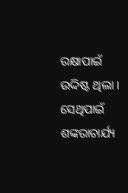ରକ୍ଷାପାଇଁ ଉଦ୍ଦିଷ୍ଟ ଥିଲା । ସେଥିପାଇଁ ଶଙ୍କରାଚାର୍ଯ୍ୟ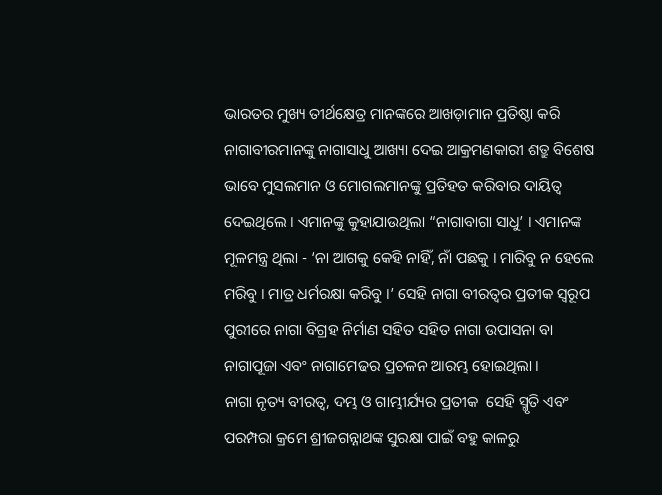ଭାରତର ମୁଖ୍ୟ ତୀର୍ଥକ୍ଷେତ୍ର ମାନଙ୍କରେ ଆଖଡ଼ାମାନ ପ୍ରତିଷ୍ଠା କରି ନାଗାବୀରମାନଙ୍କୁ ନାଗାସାଧୁ ଆଖ୍ୟା ଦେଇ ଆକ୍ରମଣକାରୀ ଶତ୍ରୁ ବିଶେଷ ଭାବେ ମୁସଲମାନ ଓ ମୋଗଲମାନଙ୍କୁ ପ୍ରତିହତ କରିବାର ଦାୟିତ୍ୱ ଦେଇଥିଲେ । ଏମାନଙ୍କୁ କୁହାଯାଉଥିଲା “ନାଗାବାଗା ସାଧୁ’ । ଏମାନଙ୍କ ମୂଳମନ୍ତ୍ର ଥିଲା - ‘ନା ଆଗକୁ କେହି ନାହିଁ, ନାଁ ପଛକୁ । ମାରିବୁ ନ ହେଲେ ମରିବୁ । ମାତ୍ର ଧର୍ମରକ୍ଷା କରିବୁ ।’ ସେହି ନାଗା ବୀରତ୍ୱର ପ୍ରତୀକ ସ୍ୱରୂପ ପୁରୀରେ ନାଗା ବିଗ୍ରହ ନିର୍ମାଣ ସହିତ ସହିତ ନାଗା ଉପାସନା ବା ନାଗାପୂଜା ଏବଂ ନାଗାମେଢର ପ୍ରଚଳନ ଆରମ୍ଭ ହୋଇଥିଲା ।
ନାଗା ନୃତ୍ୟ ବୀରତ୍ୱ, ଦମ୍ଭ ଓ ଗାମ୍ଭୀର୍ଯ୍ୟର ପ୍ରତୀକ  ସେହି ସ୍ମୃତି ଏବଂ ପରମ୍ପରା କ୍ରମେ ଶ୍ରୀଜଗନ୍ନାଥଙ୍କ ସୁରକ୍ଷା ପାଇଁ ବହୁ କାଳରୁ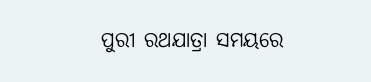ପୁରୀ ରଥଯାତ୍ରା ସମୟରେ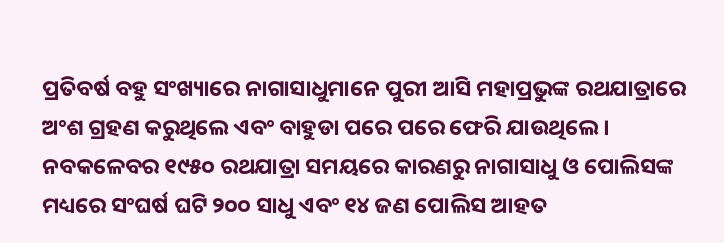ପ୍ରତିବର୍ଷ ବହୁ ସଂଖ୍ୟାରେ ନାଗାସାଧୁମାନେ ପୁରୀ ଆସି ମହାପ୍ରଭୁଙ୍କ ରଥଯାତ୍ରାରେ ଅଂଶ ଗ୍ରହଣ କରୁଥିଲେ ଏବଂ ବାହୁଡା ପରେ ପରେ ଫେରି ଯାଉଥିଲେ । ନବକଳେବର ୧୯୫୦ ରଥଯାତ୍ରା ସମୟରେ କାରଣରୁ ନାଗାସାଧୁ ଓ ପୋଲିସଙ୍କ ମଧ୍ୟରେ ସଂଘର୍ଷ ଘଟି ୨୦୦ ସାଧୁ ଏବଂ ୧୪ ଜଣ ପୋଲିସ ଆହତ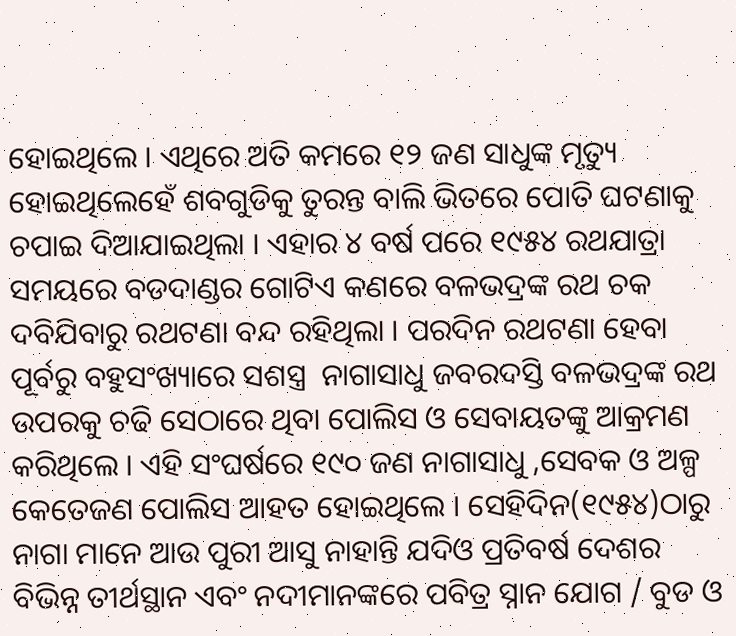ହୋଇଥିଲେ । ଏଥିରେ ଅତି କମରେ ୧୨ ଜଣ ସାଧୁଙ୍କ ମୃତ୍ୟୁ ହୋଇଥିଲେହେଁ ଶବଗୁଡିକୁ ତୁରନ୍ତ ବାଲି ଭିତରେ ପୋତି ଘଟଣାକୁ ଚପାଇ ଦିଆଯାଇଥିଲା । ଏହାର ୪ ବର୍ଷ ପରେ ୧୯୫୪ ରଥଯାତ୍ରା ସମୟରେ ବଡଦାଣ୍ଡର ଗୋଟିଏ କଣରେ ବଳଭଦ୍ରଙ୍କ ରଥ ଚକ ଦବିଯିବାରୁ ରଥଟଣା ବନ୍ଦ ରହିଥିଲା । ପରଦିନ ରଥଟଣା ହେବା ପୂର୍ବରୁ ବହୁସଂଖ୍ୟାରେ ସଶସ୍ତ୍ର  ନାଗାସାଧୁ ଜବରଦସ୍ତି ବଳଭଦ୍ରଙ୍କ ରଥ ଉପରକୁ ଚଢି ସେଠାରେ ଥିବା ପୋଲିସ ଓ ସେବାୟତଙ୍କୁ ଆକ୍ରମଣ କରିଥିଲେ । ଏହି ସଂଘର୍ଷରେ ୧୯୦ ଜଣ ନାଗାସାଧୁ ,ସେବକ ଓ ଅଳ୍ପ କେତେଜଣ ପୋଲିସ ଆହତ ହୋଇଥିଲେ । ସେହିଦିନ(୧୯୫୪)ଠାରୁ ନାଗା ମାନେ ଆଉ ପୁରୀ ଆସୁ ନାହାନ୍ତି ଯଦିଓ ପ୍ରତିବର୍ଷ ଦେଶର ବିଭିନ୍ନ ତୀର୍ଥସ୍ଥାନ ଏବଂ ନଦୀମାନଙ୍କରେ ପବିତ୍ର ସ୍ନାନ ଯୋଗ / ବୁଡ ଓ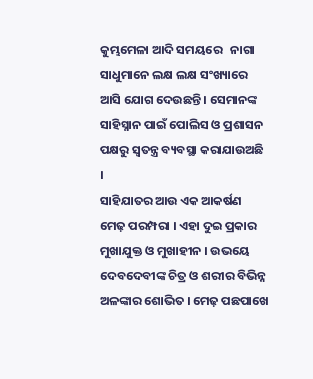କୁମ୍ଭମେଳା ଆଦି ସମୟରେ   ନାଗା ସାଧୁମାନେ ଲକ୍ଷ ଲକ୍ଷ ସଂଖ୍ୟାରେ ଆସି ଯୋଗ ଦେଉଛନ୍ତି । ସେମାନଙ୍କ ସାହିସ୍ନାନ ପାଇଁ ପୋଲିସ ଓ ପ୍ରଶାସନ ପକ୍ଷରୁ ସ୍ୱତନ୍ତ୍ର ବ୍ୟବସ୍ଥା କରାଯାଉଅଛି ।
ସାହିଯାତର ଆଉ ଏକ ଆକର୍ଷଣ ମେଢ଼ ପରମ୍ପରା । ଏହା ଦୁଇ ପ୍ରକାର ମୁଖାଯୁକ୍ତ ଓ ମୁଖାହୀନ । ଉଭୟେ ଦେବଦେବୀଙ୍କ ଚିତ୍ର ଓ ଶରୀର ବିଭିନ୍ନ ଅଳଙ୍କାର ଶୋଭିତ । ମେଢ଼ ପଛପାଖେ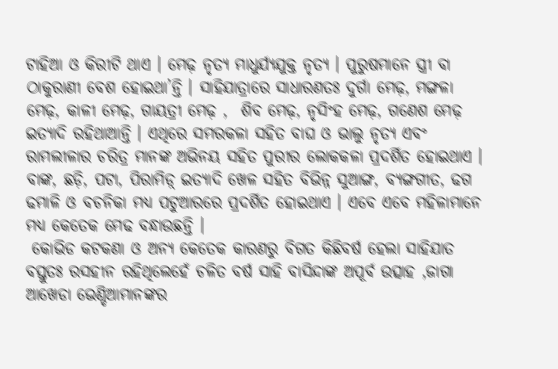ଟାହିଆ ଓ କିରୀଟି ଥାଏ । ମେଢ଼ ନୃତ୍ୟ ମାଧୁର୍ଯ୍ୟଯୁକ୍ତ ନୃତ୍ୟ । ପୁରୁଷମାନେ ସ୍ତ୍ରୀ ବା ଠାକୁରାଣୀ ବେଶ ହୋଇଥା’ନ୍ତି । ସାହିଯାତ୍ରାରେ ସାଧାରଣତଃ ଦୁର୍ଗା ମେଢ଼, ମଙ୍ଗଳା ମେଢ଼, କାଳୀ ମେଢ଼, ଗାୟତ୍ରୀ ମେଢ଼ ,  ଶିବ ମେଢ଼, ନୃସିଂହ ମେଢ଼, ଗଣେଶ ମେଢ଼ ଇତ୍ୟାଦି ରହିଥାଆନ୍ତି । ଏଥିରେ ସମରକଳା ସହିତ ବାଘ ଓ ଭାଲୁ ନୃତ୍ୟ ଏବଂ ରାମଲୀଳାର ଚରିତ୍ର ମାନଙ୍କ ଅଭିନୟ ସହିତ ପୁରୀର ଲୋକକଳା ପ୍ରଦର୍ଶିତ ହୋଇଥାଏ । ବାଙ୍କ, ଛଡ଼ି, ପଟା, ପିରାମିଡ଼୍ ଇତ୍ୟାଦି ଖେଳ ସହିତ ବିଭିନ୍ନ ସୁଆଙ୍ଗ, ବ୍ୟଙ୍ଗଗୀତ, ଢଗ ଢମାଳି ଓ ବଚନିକା ମଧ୍ୟ ପଟୁଆରରେ ପ୍ରଦର୍ଶିତ ହୋଇଥାଏ । ଏବେ ଏବେ ମହିଳାମାନେ ମଧ୍ୟ କେତେକ ମେଢ ବନ୍ଧାଉଛନ୍ତି ।
 କୋଭିଡ କଟକଣା ଓ ଅନ୍ୟ କେତେକ କାରଣରୁ ବିଗତ କିଛିବର୍ଷ ହେଲା ସାହିଯାତ ବସ୍ତୁତଃ ରସହୀନ ରହିଥିଲେହେଁ ଚଳିତ ବର୍ଷ ସାହି ବାସିନ୍ଦାଙ୍କ ଅପୂର୍ବ ଉତ୍ସାହ ,ଜାଗା ଆଖେଡା ଭେଣ୍ଡିଆମାନଙ୍କର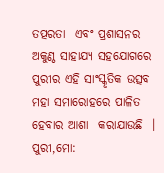ତତ୍ପରତା  ଏବଂ ପ୍ରଶାସନର ଅକୁଣ୍ଠ ସାହାଯ୍ୟ ସହଯୋଗରେ ପୁରୀର ଏହି ସାଂସ୍କୃତିକ ଉତ୍ସବ ମହା ସମାରୋହରେ ପାଳିତ ହେବାର ଆଶା  କରାଯାଉଛି  ।
ପୁରୀ,ମୋ: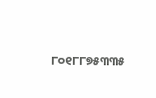୮୦୧୮୮୭୫୩୩୫